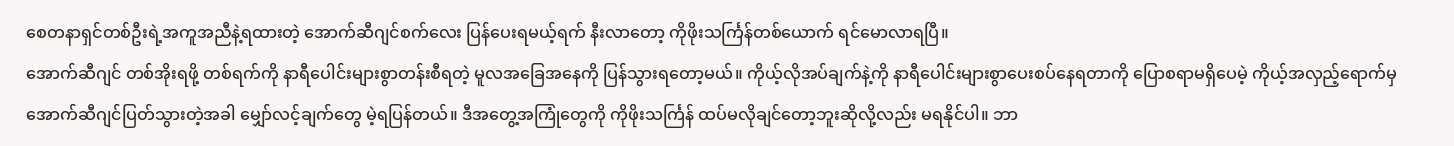စေတနာရှင်တစ်ဦးရဲ့အကူအညီနဲ့ရထားတဲ့ အောက်ဆီဂျင်စက်လေး ပြန်ပေးရမယ့်ရက် နီးလာတော့ ကိုဖိုးသင်္ကြန်တစ်ယောက် ရင်မောလာရပြီ။
အောက်ဆီဂျင် တစ်အိုးရဖို့ တစ်ရက်ကို နာရီပေါင်းများစွာတန်းစီရတဲ့ မူလအခြေအနေကို ပြန်သွားရတော့မယ်။ ကိုယ့်လိုအပ်ချက်နဲ့ကို နာရီပေါင်းများစွာပေးစပ်နေရတာကို ပြောစရာမရှိပေမဲ့ ကိုယ့်အလှည့်ရောက်မှ အောက်ဆီဂျင်ပြတ်သွားတဲ့အခါ မျှော်လင့်ချက်တွေ မဲ့ရပြန်တယ်။ ဒီအတွေ့အကြုံတွေကို ကိုဖိုးသင်္ကြန် ထပ်မလိုချင်တော့ဘူးဆိုလို့လည်း မရနိုင်ပါ။ ဘာ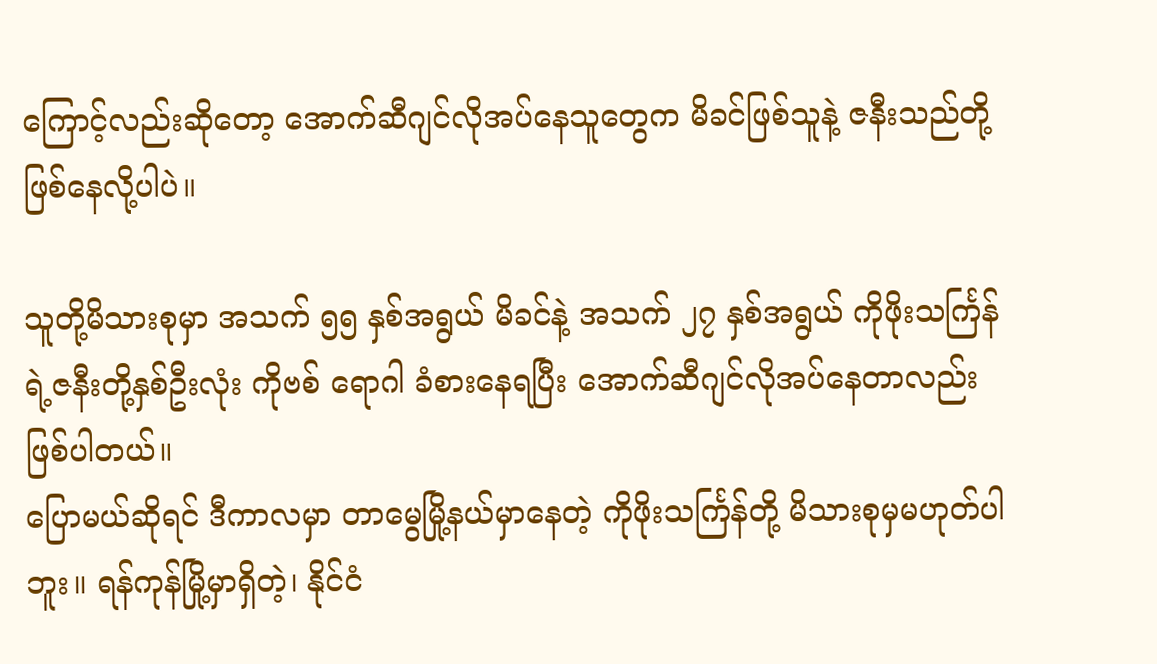ကြောင့်လည်းဆိုတော့ အောက်ဆီဂျင်လိုအပ်နေသူတွေက မိခင်ဖြစ်သူနဲ့ ဇနီးသည်တို့ ဖြစ်နေလို့ပါပဲ။

သူတို့မိသားစုမှာ အသက် ၅၅ နှစ်အရွယ် မိခင်နဲ့ အသက် ၂၇ နှစ်အရွယ် ကိုဖိုးသင်္ကြန်ရဲ့ဇနီးတို့နှစ်ဦးလုံး ကိုဗစ် ရောဂါ ခံစားနေရပြီး အောက်ဆီဂျင်လိုအပ်နေတာလည်း ဖြစ်ပါတယ်။
ပြောမယ်ဆိုရင် ဒီကာလမှာ တာမွေမြို့နယ်မှာနေတဲ့ ကိုဖိုးသင်္ကြန်တို့ မိသားစုမှမဟုတ်ပါဘူး။ ရန်ကုန်မြို့မှာရှိတဲ့၊ နိုင်ငံ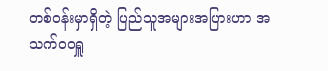တစ်ဝန်းမှာရှိတဲ့ ပြည်သူအများအပြားဟာ အသက်ဝဝရှူ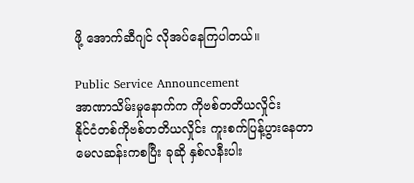ဖို့ အောက်ဆီဂျင် လိုအပ်နေကြပါတယ်။

Public Service Announcement
အာဏာသိမ်းမှုနောက်က ကိုဗစ်တတိယလှိုင်း
နိုင်ငံတစ်ကိုဗစ်တတိယလှိုင်း ကူးစက်ပြန့်ပွားနေတာ မေလဆန်းကစပြီး ခုဆို နှစ်လနီးပါး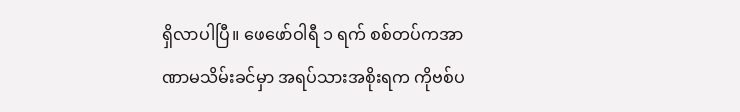ရှိလာပါပြီ။ ဖေဖော်ဝါရီ ၁ ရက် စစ်တပ်ကအာဏာမသိမ်းခင်မှာ အရပ်သားအစိုးရက ကိုဗစ်ပ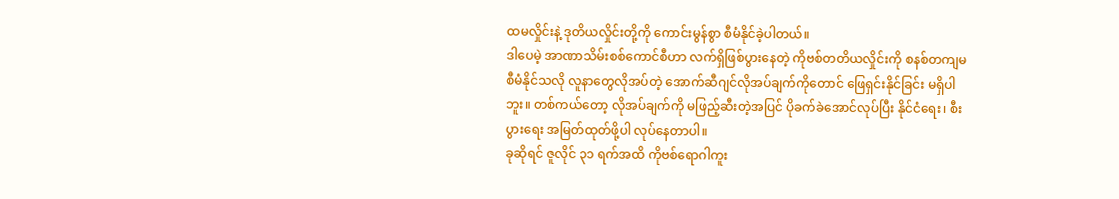ထမလှိုင်းနဲ့ ဒုတိယလှိုင်းတို့ကို ကောင်းမွန်စွာ စီမံနိုင်ခဲ့ပါတယ်။
ဒါပေမဲ့ အာဏာသိမ်းစစ်ကောင်စီဟာ လက်ရှိဖြစ်ပွားနေတဲ့ ကိုဗစ်တတိယလှိုင်းကို စနစ်တကျမစီမံနိုင်သလို လူနာတွေလိုအပ်တဲ့ အောက်ဆီဂျင်လိုအပ်ချက်ကိုတောင် ဖြေရှင်းနိုင်ခြင်း မရှိပါဘူး။ တစ်ကယ်တော့ လိုအပ်ချက်ကို မဖြည့်ဆီးတဲ့အပြင် ပိုခက်ခဲအောင်လုပ်ပြီး နိုင်ငံရေး၊ စီးပွားရေး အမြတ်ထုတ်ဖို့ပါ လုပ်နေတာပါ။
ခုဆိုရင် ဇူလိုင် ၃၁ ရက်အထိ ကိုဗစ်ရောဂါကူး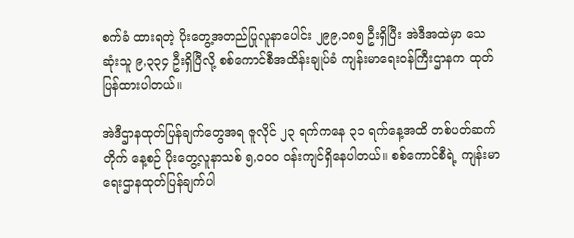စက်ခံ ထားရတဲ့ ပိုးတွေ့အတည်ပြုလူနာပေါင်း ၂၉၉,၁၈၅ ဦးရှိပြီး အဲဒီအထဲမှာ သေဆုံးသူ ၉,၃၃၄ ဦးရှိပြီလို့ စစ်ကောင်စီအထိန်းချုပ်ခံ ကျန်းမာရေးဝန်ကြီးဌာနက ထုတ်ပြန်ထားပါတယ်။

အဲဒီဌာနထုတ်ပြန်ချက်တွေအရ ဇူလိုင် ၂၃ ရက်ကနေ ၃၁ ရက်နေ့အထိ တစ်ပတ်ဆက်တိုက် နေ့စဉ် ပိုးတွေ့လူနာသစ် ၅,၀၀၀ ဝန်းကျင်ရှိနေပါတယ်။ စစ်ကောင်စီရဲ့ ကျန်းမာရေးဌာနထုတ်ပြန်ချက်ပါ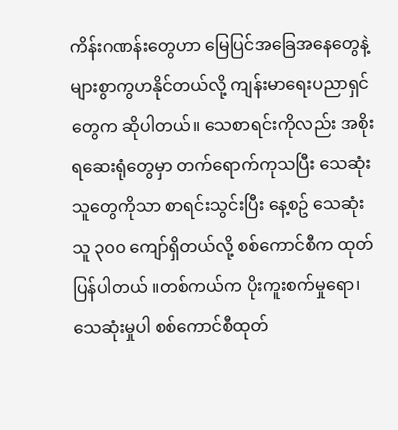ကိန်းဂဏန်းတွေဟာ မြေပြင်အခြေအနေတွေနဲ့ များစွာကွဟနိုင်တယ်လို့ ကျန်းမာရေးပညာရှင်တွေက ဆိုပါတယ်။ သေစာရင်းကိုလည်း အစိုးရဆေးရုံတွေမှာ တက်ရောက်ကုသပြီး သေဆုံးသူတွေကိုသာ စာရင်းသွင်းပြီး နေ့စဥ် သေဆုံးသူ ၃၀၀ ကျော်ရှိတယ်လို့ စစ်ကောင်စီက ထုတ်ပြန်ပါတယ် ။တစ်ကယ်က ပိုးကူးစက်မှုရော၊ သေဆုံးမှုပါ စစ်ကောင်စီထုတ်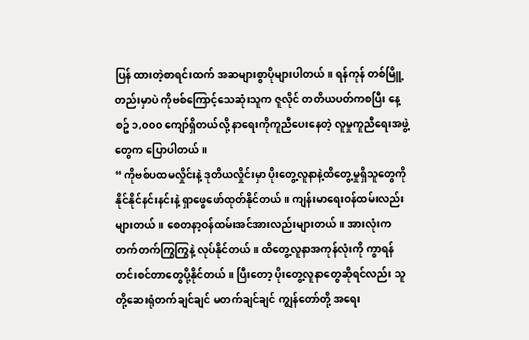ပြန် ထားတဲ့စာရင်းထက် အဆများစွာပိုများပါတယ်။ ရန်ကုန် တစ်မြိူ့တည်းမှာပဲ ကိုဗစ်ကြောင့်သေဆုံးသူက ဇူလိုင် တတိယပတ်ကစပြီး နေ့စဥ် ၁,၀၀၀ ကျော်ရှိတယ်လို့ နာရေးကိုကူညီပေးနေတဲ့ လူမှုကူညီရေးအဖွဲ့တွေက ပြောပါတယ် ။
“ ကိုဗစ်ပထမလှိုင်းနဲ့ ဒုတိယလှိုင်းမှာ ပိုးတွေ့လူနာနဲ့ထိတွေ့မှုရှိသူတွေကို နိုင်နိုင်နင်းနင်းနဲ့ ရှာဖွေဖော်ထုတ်နိုင်တယ်။ ကျန်းမာရေးဝန်ထမ်းလည်း များတယ်။ စေတနာ့ဝန်ထမ်းအင်အားလည်းများတယ်။ အားလုံးက တက်တက်ကြွကြွနဲ့ လုပ်နိုင်တယ်။ ထိတွေ့လူနာအကုန်လုံးကို ကွာရန်တင်းစင်တာတွေပို့နိုင်တယ်။ ပြီးတော့ ပိုးတွေ့လူနာတွေဆိုရင်လည်း သူတို့ဆေးရုံတက်ချင်ချင် မတက်ချင်ချင် ကျွန်တော်တို့ အရေး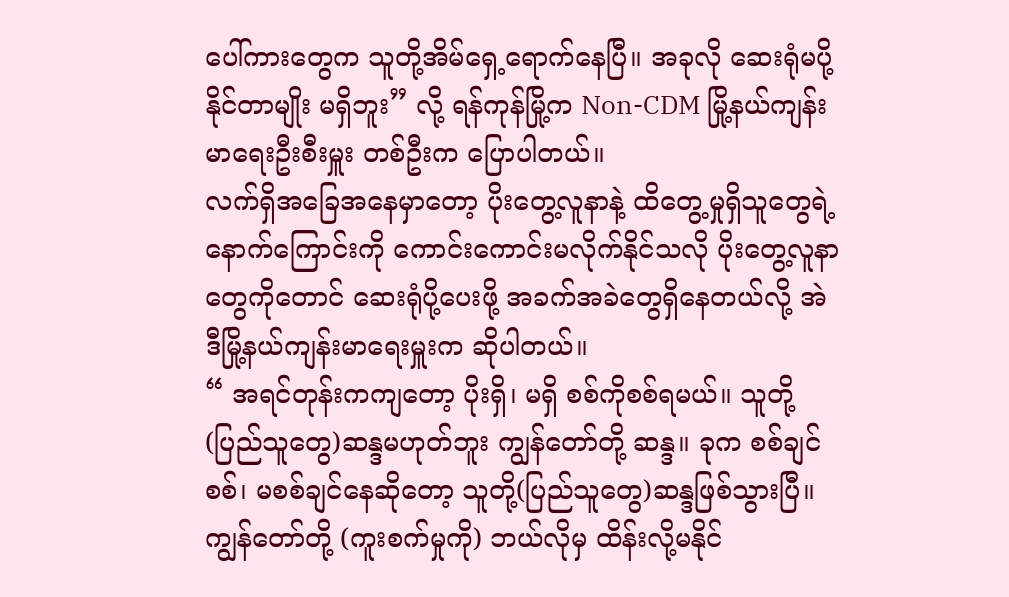ပေါ်ကားတွေက သူတို့အိမ်ရှေ့ရောက်နေပြီ။ အခုလို ဆေးရုံမပို့နိုင်တာမျိုး မရှိဘူး” လို့ ရန်ကုန်မြို့က Non-CDM မြို့နယ်ကျန်းမာရေးဦးစီးမှူး တစ်ဦးက ပြောပါတယ်။
လက်ရှိအခြေအနေမှာတော့ ပိုးတွေ့လူနာနဲ့ ထိတွေ့မှုရှိသူတွေရဲ့နောက်ကြောင်းကို ကောင်းကောင်းမလိုက်နိုင်သလို ပိုးတွေ့လူနာတွေကိုတောင် ဆေးရုံပို့ပေးဖို့ အခက်အခဲတွေရှိနေတယ်လို့ အဲဒီမြို့နယ်ကျန်းမာရေးမှူးက ဆိုပါတယ်။
“ အရင်တုန်းကကျတော့ ပိုးရှိ၊ မရှိ စစ်ကိုစစ်ရမယ်။ သူတို့(ပြည်သူတွေ)ဆန္ဒမဟုတ်ဘူး ကျွန်တော်တို့ ဆန္ဒ။ ခုက စစ်ချင်စစ်၊ မစစ်ချင်နေဆိုတော့ သူတို့(ပြည်သူတွေ)ဆန္ဒဖြစ်သွားပြီ။ ကျွန်တော်တို့ (ကူးစက်မှုကို) ဘယ်လိုမှ ထိန်းလို့မနိုင်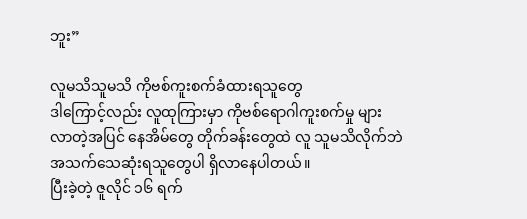ဘူး”

လူမသိသူမသိ ကိုဗစ်ကူးစက်ခံထားရသူတွေ
ဒါကြောင့်လည်း လူထုကြားမှာ ကိုဗစ်ရောဂါကူးစက်မှု များလာတဲ့အပြင် နေအိမ်တွေ တိုက်ခန်းတွေထဲ လူ သူမသိလိုက်ဘဲ အသက်သေဆုံးရသူတွေပါ ရှိလာနေပါတယ်။
ပြီးခဲ့တဲ့ ဇူလိုင် ၁၆ ရက်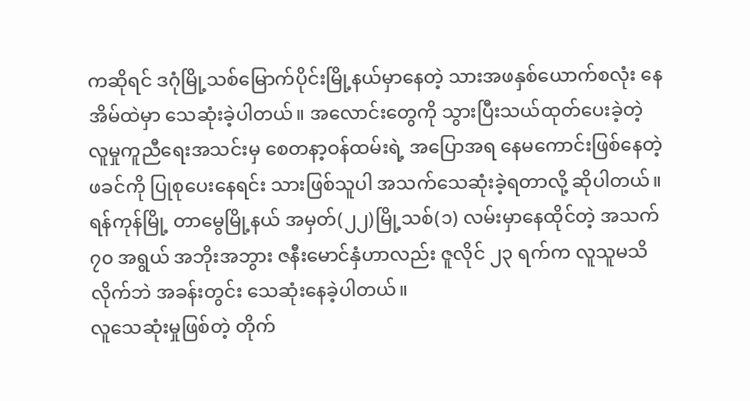ကဆိုရင် ဒဂုံမြို့သစ်မြောက်ပိုင်းမြို့နယ်မှာနေတဲ့ သားအဖနှစ်ယောက်စလုံး နေအိမ်ထဲမှာ သေဆုံးခဲ့ပါတယ်။ အလောင်းတွေကို သွားပြီးသယ်ထုတ်ပေးခဲ့တဲ့ လူမှုကူညီရေးအသင်းမှ စေတနာ့ဝန်ထမ်းရဲ့ အပြောအရ နေမကောင်းဖြစ်နေတဲ့ဖခင်ကို ပြုစုပေးနေရင်း သားဖြစ်သူပါ အသက်သေဆုံးခဲ့ရတာလို့ ဆိုပါတယ်။
ရန်ကုန်မြို့ တာမွေမြို့နယ် အမှတ်(၂၂)မြို့သစ်(၁) လမ်းမှာနေထိုင်တဲ့ အသက် ၇၀ အရွယ် အဘိုးအဘွား ဇနီးမောင်နှံဟာလည်း ဇူလိုင် ၂၃ ရက်က လူသူမသိလိုက်ဘဲ အခန်းတွင်း သေဆုံးနေခဲ့ပါတယ်။
လူသေဆုံးမှုဖြစ်တဲ့ တိုက်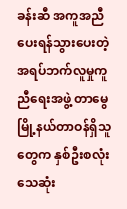ခန်းဆီ အကူအညီပေးရန်သွားပေးတဲ့ အရပ်ဘက်လူမှုကူညီရေးအဖွဲ့ တာမွေမြို့နယ်တာဝန်ရှိသူတွေက နှစ်ဦးစလုံး သေဆုံး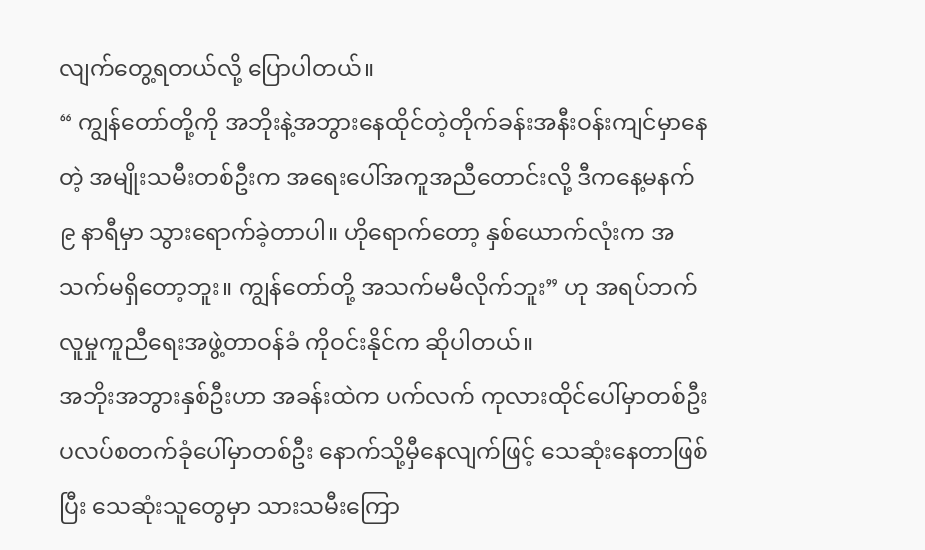လျက်တွေ့ရတယ်လို့ ပြောပါတယ်။
“ ကျွန်တော်တို့ကို အဘိုးနဲ့အဘွားနေထိုင်တဲ့တိုက်ခန်းအနီးဝန်းကျင်မှာနေတဲ့ အမျိုးသမီးတစ်ဦးက အရေးပေါ်အကူအညီတောင်းလို့ ဒီကနေ့မနက် ၉ နာရီမှာ သွားရောက်ခဲ့တာပါ။ ဟိုရောက်တော့ နှစ်ယောက်လုံးက အသက်မရှိတော့ဘူး။ ကျွန်တော်တို့ အသက်မမီလိုက်ဘူး” ဟု အရပ်ဘက်လူမှုကူညီရေးအဖွဲ့တာဝန်ခံ ကိုဝင်းနိုင်က ဆိုပါတယ်။
အဘိုးအဘွားနှစ်ဦးဟာ အခန်းထဲက ပက်လက် ကုလားထိုင်ပေါ်မှာတစ်ဦး ပလပ်စတက်ခုံပေါ်မှာတစ်ဦး နောက်သို့မှီနေလျက်ဖြင့် သေဆုံးနေတာဖြစ်ပြီး သေဆုံးသူတွေမှာ သားသမီးကြော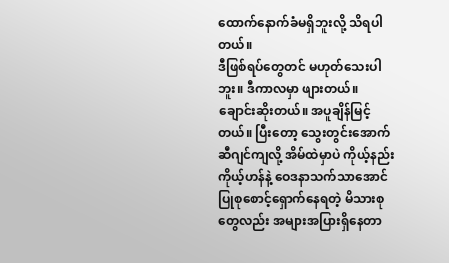ထောက်နောက်ခံမရှိဘူးလို့ သိရပါတယ်။
ဒီဖြစ်ရပ်တွေတင် မဟုတ်သေးပါဘူး။ ဒီကာလမှာ ဖျားတယ်။ ချောင်းဆိုးတယ်။ အပူချိန်မြင့်တယ်။ ပြီးတော့ သွေးတွင်းအောက်ဆီဂျင်ကျလို့ အိမ်ထဲမှာပဲ ကိုယ့်နည်းကိုယ့်ဟန်နဲ့ ဝေဒနာသက်သာအောင် ပြုစုစောင့်ရှောက်နေရတဲ့ မိသားစုတွေလည်း အများအပြားရှိနေတာ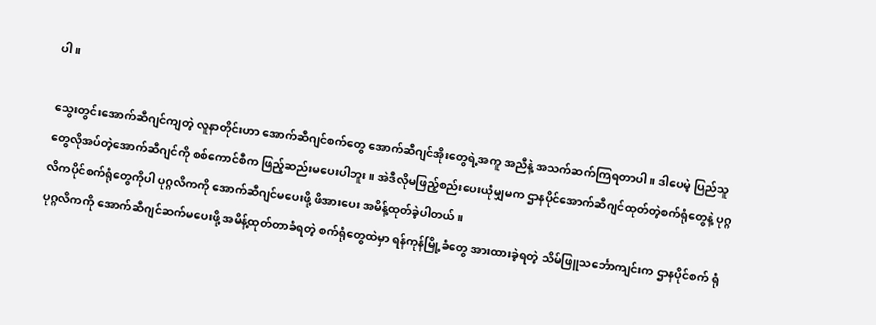ပါ။

သွေးတွင်းအောက်ဆီဂျင်ကျတဲ့ လူနာတိုင်းဟာ အောက်ဆီဂျင်စက်တွေ အောက်ဆီဂျင်အိုးတွေရဲ့အကူ အညီနဲ့ အသက်ဆက်ကြရတာပါ။ ဒါပေမဲ့ ပြည်သူတွေလိုအပ်တဲ့အောက်ဆီဂျင်ကို စစ်ကောင်စီက ဖြည့်ဆည်းမပေးပါဘူး။ အဲဒီလိုမဖြည့်စည်းပေးယုံမျှမက ဌာနပိုင်အောက်ဆီဂျင်ထုတ်တဲ့စက်ရုံတွေနဲ့ ပုဂ္ဂလိကပိုင်စက်ရုံတွေကိုပါ ပုဂ္ဂလိကကို အောက်ဆီဂျင်မပေးဖို့ ဖိအားပေး အမိန့်ထုတ်ခဲ့ပါတယ်။
ပုဂ္ဂလိကကို အောက်ဆီဂျင်ဆက်မပေးဖို့ အမိန့်ထုတ်တာခံရတဲ့ စက်ရုံတွေထဲမှာ ရန်ကုန်မြို့ခံတွေ အားထားခဲ့ရတဲ့ သိမ်ဖြူသင်္ဘောကျင်းက ဌာနပိုင်စက် ရုံ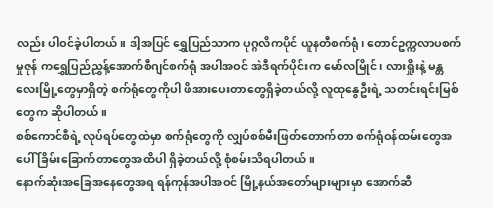လည်း ပါဝင်ခဲ့ပါတယ်။ ဒါ့အပြင် ရွှေပြည်သာက ပုဂ္ဂလိကပိုင် ယူနတီစက်ရုံ၊ တောင်ဥက္ကလာပစက်မှုဇုန် ကရွှေပြည်ညွှန့်အောက်စီဂျင်စက်ရုံ အပါအဝင် အဲဒီရက်ပိုင်းက မော်လမြိုင်၊ လားရှိုးနဲ့ မန္တလေးမြို့တွေမှာရှိတဲ့ စက်ရုံတွေကိုပါ ဖိအားပေးတာတွေရှိခဲ့တယ်လို့ လူထုနွေဦးရဲ့ သတင်းရင်းမြစ်တွေက ဆိုပါတယ်။
စစ်ကောင်စီရဲ့ လုပ်ရပ်တွေထဲမှာ စက်ရုံတွေကို လျှပ်စစ်မီးဖြတ်တောက်တာ စက်ရုံဝန်ထမ်းတွေအပေါ် ခြိမ်းခြောက်တာတွေအထိပါ ရှိခဲ့တယ်လို့ စုံစမ်းသိရပါတယ်။
နောက်ဆုံးအခြေအနေတွေအရ ရန်ကုန်အပါအဝင် မြို့နယ်အတော်များများမှာ အောက်ဆီ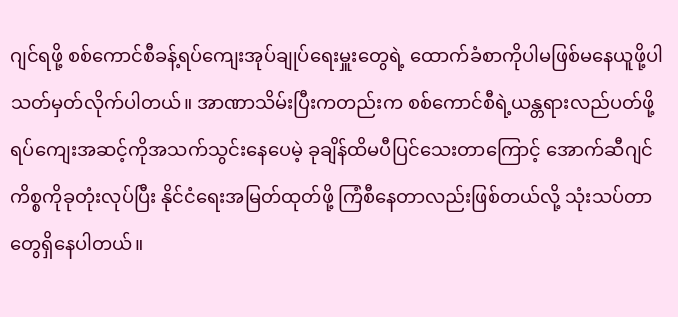ဂျင်ရဖို့ စစ်ကောင်စီခန့်ရပ်ကျေးအုပ်ချုပ်ရေးမှူးတွေရဲ့ ထောက်ခံစာကိုပါမဖြစ်မနေယူဖို့ပါ သတ်မှတ်လိုက်ပါတယ်။ အာဏာသိမ်းပြီးကတည်းက စစ်ကောင်စီရဲ့ယန္တရားလည်ပတ်ဖို့ ရပ်ကျေးအဆင့်ကိုအသက်သွင်းနေပေမဲ့ ခုချိန်ထိမပီပြင်သေးတာကြောင့် အောက်ဆီဂျင်ကိစ္စကိုခုတုံးလုပ်ပြီး နိုင်ငံရေးအမြတ်ထုတ်ဖို့ ကြံစီနေတာလည်းဖြစ်တယ်လို့ သုံးသပ်တာတွေရှိနေပါတယ်။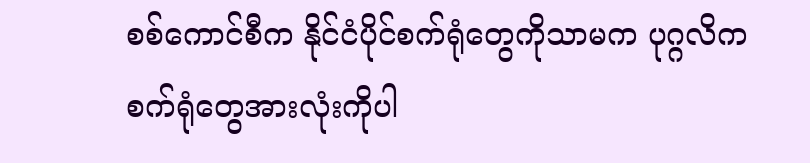စစ်ကောင်စီက နိုင်ငံပိုင်စက်ရုံတွေကိုသာမက ပုဂ္ဂလိကစက်ရုံတွေအားလုံးကိုပါ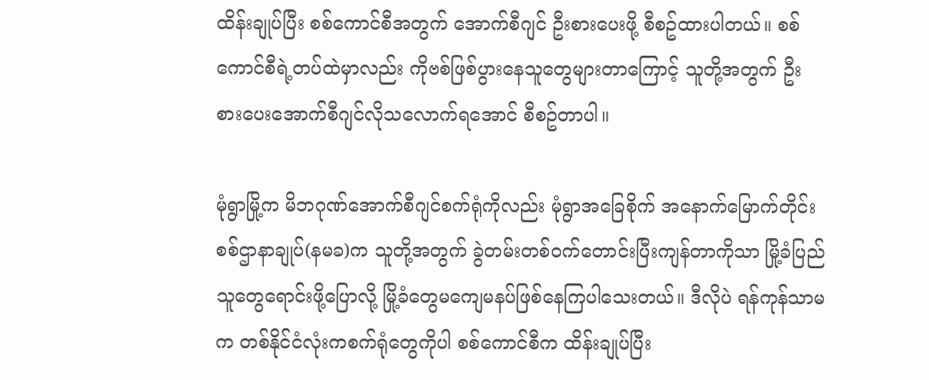ထိန်းချုပ်ပြီး စစ်ကောင်စီအတွက် အောက်စီဂျင် ဦးစားပေးဖို့ စီစဥ်ထားပါတယ်။ စစ်ကောင်စီရဲ့တပ်ထဲမှာလည်း ကိုဗစ်ဖြစ်ပွားနေသူတွေများတာကြောင့် သူတို့အတွက် ဦးစားပေးအောက်စီဂျင်လိုသလောက်ရအောင် စီစဥ်တာပါ။

မုံရွာမြို့က မိဘဂုဏ်အောက်စီဂျင်စက်ရုံကိုလည်း မုံရွာအခြေစိုက် အနောက်မြောက်တိုင်း စစ်ဌာနာချုပ်(နမခ)က သူတို့အတွက် ခွဲတမ်းတစ်ဝက်တောင်းပြီးကျန်တာကိုသာ မြို့ခံပြည်သူတွေရောင်းဖို့ပြောလို့ မြို့ခံတွေမကျေမနပ်ဖြစ်နေကြပါသေးတယ်။ ဒီလိုပဲ ရန်ကုန်သာမက တစ်နိုင်ငံလုံးကစက်ရုံတွေကိုပါ စစ်ကောင်စီက ထိန်းချုပ်ပြီး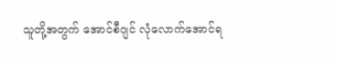သူတို့အတွက် အောင်စီဂျင် လုံလောက်အောင်ရ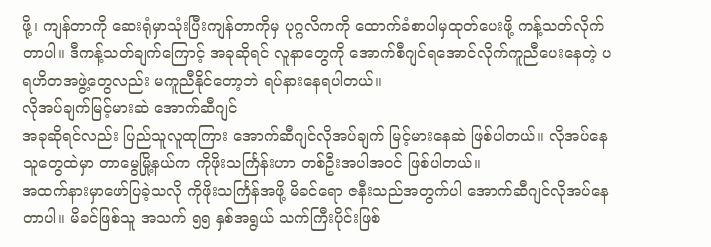ဖို့၊ ကျန်တာကို ဆေးရုံမှာသုံးပြီးကျန်တာကိုမှ ပုဂ္ဂလိကကို ထောက်ခံစာပါမှထုတ်ပေးဖို့ ကန့်သတ်လိုက်တာပါ။ ဒီကန့်သတ်ချက်ကြောင့် အခုဆိုရင် လူနာတွေကို အောက်စီဂျင်ရအောင်လိုက်ကူညီပေးနေတဲ့ ပရဟိတအဖွဲ့တွေလည်း မကူညီနိုင်တော့ဘဲ ရပ်နားနေရပါတယ်။
လိုအပ်ချက်မြင့်မားဆဲ အောက်ဆီဂျင်
အခုဆိုရင်လည်း ပြည်သူလူထုကြား အောက်ဆီဂျင်လိုအပ်ချက် မြင့်မားနေဆဲ ဖြစ်ပါတယ်။ လိုအပ်နေသူတွေထဲမှာ တာမွေမြို့နယ်က ကိုဖိုးသင်္ကြန်းဟာ တစ်ဦးအပါအဝင် ဖြစ်ပါတယ်။
အထက်နားမှာဖော်ပြခဲ့သလို ကိုဖိုးသင်္ကြန်အဖို့ မိခင်ရော ဇနီးသည်အတွက်ပါ အောက်ဆီဂျင်လိုအပ်နေတာပါ။ မိခင်ဖြစ်သူ အသက် ၅၅ နှစ်အရွယ် သက်ကြီးပိုင်းဖြစ်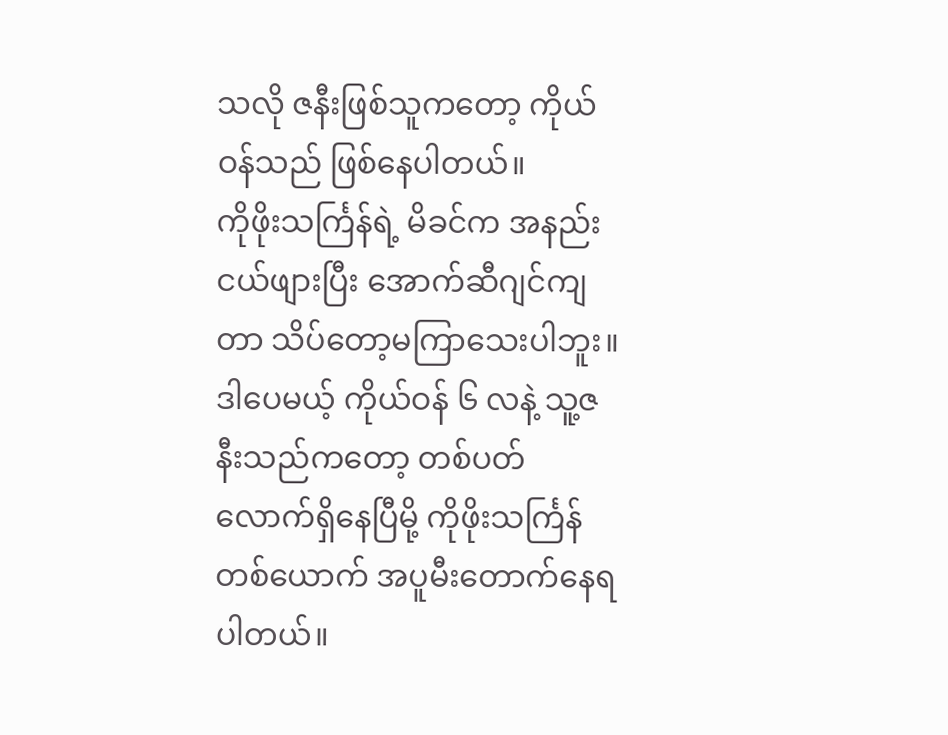သလို ဇနီးဖြစ်သူကတော့ ကိုယ်ဝန်သည် ဖြစ်နေပါတယ်။
ကိုဖိုးသင်္ကြန်ရဲ့ မိခင်က အနည်းငယ်ဖျားပြီး အောက်ဆီဂျင်ကျတာ သိပ်တော့မကြာသေးပါဘူး။ ဒါပေမယ့် ကိုယ်ဝန် ၆ လနဲ့ သူ့ဇနီးသည်ကတော့ တစ်ပတ်လောက်ရှိနေပြီမို့ ကိုဖိုးသင်္ကြန် တစ်ယောက် အပူမီးတောက်နေရပါတယ်။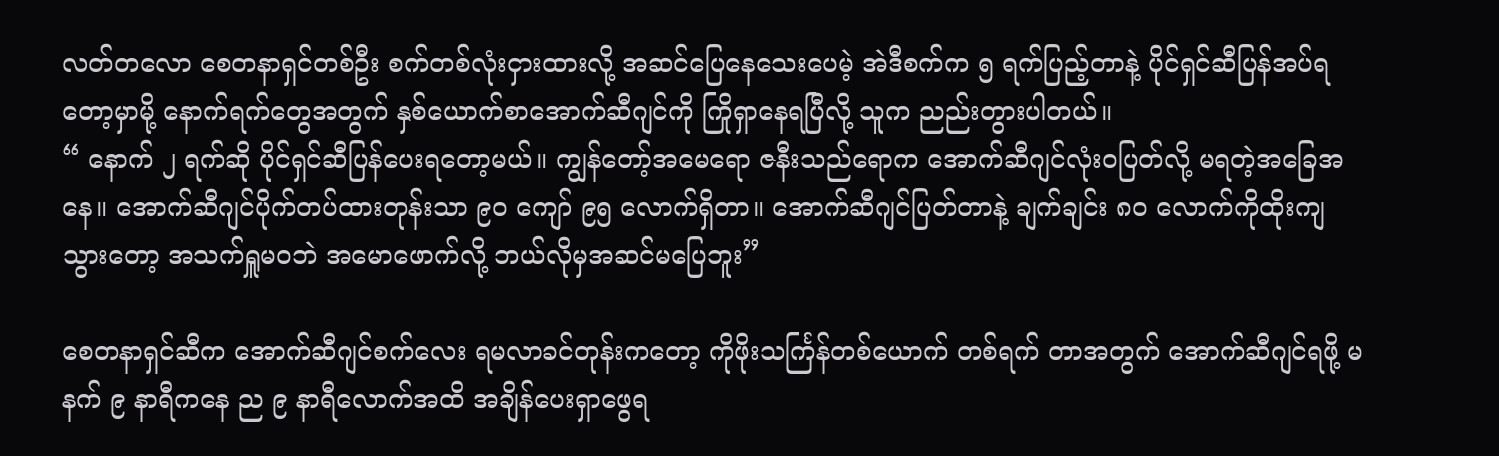လတ်တလော စေတနာရှင်တစ်ဦး စက်တစ်လုံးငှားထားလို့ အဆင်ပြေနေသေးပေမဲ့ အဲဒီစက်က ၅ ရက်ပြည့်တာနဲ့ ပိုင်ရှင်ဆီပြန်အပ်ရတော့မှာမို့ နောက်ရက်တွေအတွက် နှစ်ယောက်စာအောက်ဆီဂျင်ကို ကြိုရှာနေရပြီလို့ သူက ညည်းတွားပါတယ်။
“ နောက် ၂ ရက်ဆို ပိုင်ရှင်ဆီပြန်ပေးရတော့မယ်။ ကျွန်တော့်အမေရော ဇနီးသည်ရောက အောက်ဆီဂျင်လုံးဝပြတ်လို့ မရတဲ့အခြေအနေ။ အောက်ဆီဂျင်ပိုက်တပ်ထားတုန်းသာ ၉၀ ကျော် ၉၅ လောက်ရှိတာ။ အောက်ဆီဂျင်ပြတ်တာနဲ့ ချက်ချင်း ၈၀ လောက်ကိုထိုးကျသွားတော့ အသက်ရှူမဝဘဲ အမောဖောက်လို့ ဘယ်လိုမှအဆင်မပြေဘူး”

စေတနာရှင်ဆီက အောက်ဆီဂျင်စက်လေး ရမလာခင်တုန်းကတော့ ကိုဖိုးသင်္ကြန်တစ်ယောက် တစ်ရက် တာအတွက် အောက်ဆီဂျင်ရဖို့ မနက် ၉ နာရီကနေ ည ၉ နာရီလောက်အထိ အချိန်ပေးရှာဖွေရ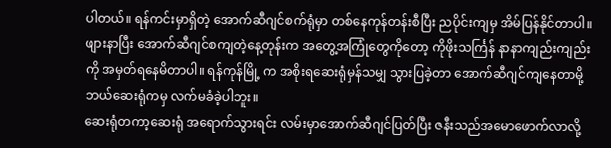ပါတယ်။ ရန်ကင်းမှာရှိတဲ့ အောက်ဆီဂျင်စက်ရုံမှာ တစ်နေကုန်တန်းစီပြီး ညပိုင်းကျမှ အိမ်ပြန်နိုင်တာပါ။
ဖျားနာပြီး အောက်ဆီဂျင်စကျတဲ့နေ့တုန်းက အတွေ့အကြုံတွေကိုတော့ ကိုဖိုးသင်္ကြန် နာနာကျည်းကျည်းကို အမှတ်ရနေမိတာပါ။ ရန်ကုန်မြို့ က အစိုးရဆေးရုံမှန်သမျှ သွားပြခဲ့တာ အောက်ဆီဂျင်ကျနေတာမို့ ဘယ်ဆေးရုံကမှ လက်မခံခဲ့ပါဘူး။
ဆေးရုံတကာ့ဆေးရုံ အရောက်သွားရင်း လမ်းမှာအောက်ဆီဂျင်ပြတ်ပြီး ဇနီးသည်အမောဖောက်လာလို့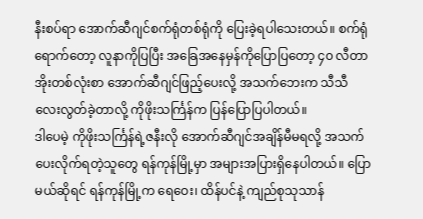နီးစပ်ရာ အောက်ဆီဂျင်စက်ရုံတစ်ရုံကို ပြေးခဲ့ရပါသေးတယ်။ စက်ရုံရောက်တော့ လူနာကိုပြပြီး အခြေအနေမှန်ကိုပြောပြတော့ ၄၀ လီတာအိုးတစ်လုံးစာ အောက်ဆီဂျင်ဖြည့်ပေးလို့ အသက်ဘေးက သီသီလေးလွတ်ခဲ့တာလို့ ကိုဖိုးသင်္ကြန်က ပြန်ပြောပြပါတယ်။
ဒါပေမဲ့ ကိုဖိုးသင်္ကြန်ရဲ့ဇနီးလို အောက်ဆီဂျင်အချိန်မီမရလို့ အသက်ပေးလိုက်ရတဲ့သူတွေ ရန်ကုန်မြို့မှာ အများအပြားရှိနေပါတယ်။ ပြောမယ်ဆိုရင် ရန်ကုန်မြို့က ရေဝေး၊ ထိန်ပင်နဲ့ ကျည်စုသုသာန်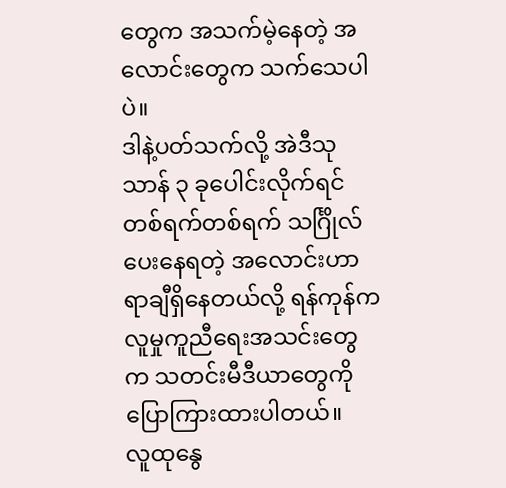တွေက အသက်မဲ့နေတဲ့ အလောင်းတွေက သက်သေပါပဲ။
ဒါနဲ့ပတ်သက်လို့ အဲဒီသုသာန် ၃ ခုပေါင်းလိုက်ရင် တစ်ရက်တစ်ရက် သင်္ဂြိုလ်ပေးနေရတဲ့ အလောင်းဟာ ရာချီရှိနေတယ်လို့ ရန်ကုန်က လူမှုကူညီရေးအသင်းတွေက သတင်းမီဒီယာတွေကို ပြောကြားထားပါတယ်။
လူထုနွေ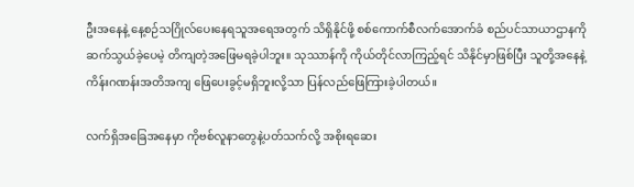ဦးအနေနဲ့ နေ့စဉ်သဂြိုလ်ပေးနေရသူအရေအတွက် သိရှိနိုင်ဖို့ စစ်ကောက်စီလက်အောက်ခံ စည်ပင်သာယာဌာနကို ဆက်သွယ်ခဲ့ပေမဲ့ တိကျတဲ့အဖြေမရခဲ့ပါဘူး။ သုဿာန်ကို ကိုယ်တိုင်လာကြည့်ရင် သိနိုင်မှာဖြစ်ပြီး သူတို့အနေနဲ့ ကိန်းဂဏန်းအတိအကျ ဖြေပေးခွင့်မရှိဘူးလို့သာ ပြန်လည်ဖြေကြားခဲ့ပါတယ်။

လက်ရှိအခြေအနေမှာ ကိုဗစ်လူနာတွေနဲ့ပတ်သက်လို့ အစိုးရဆေး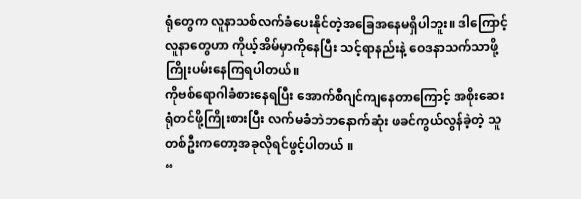ရုံတွေက လူနာသစ်လက်ခံပေးနိုင်တဲ့အခြေအနေမရှိပါဘူး။ ဒါကြောင့် လူနာတွေဟာ ကိုယ့်အိမ်မှာကိုနေပြီး သင့်ရာနည်းနဲ့ ဝေဒနာသက်သာဖို့ ကြိုးပမ်းနေကြရပါတယ်။
ကိုဗစ်ရောဂါခံစားနေရပြီး အောက်စီဂျင်ကျနေတာကြောင့် အစိုးဆေးရုံတင်ဖို့ကြိုးစားပြီး လက်မခံဘဲဘနောက်ဆုံး ဖခင်ကွယ်လွန်ခဲ့တဲ့ သူတစ်ဦးကတော့အခုလိုရင်ဖွင့်ပါတယ် ။
“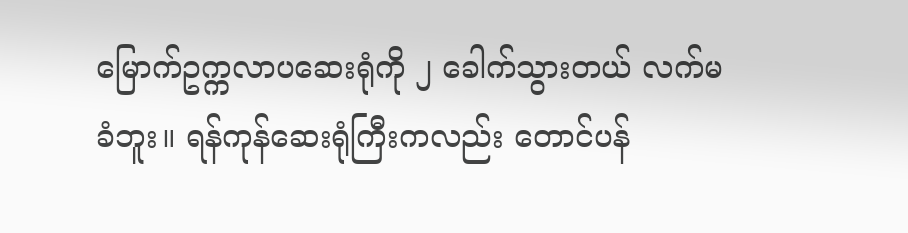မြောက်ဥက္ကလာပဆေးရုံကို ၂ ခေါက်သွားတယ် လက်မခံဘူး။ ရန်ကုန်ဆေးရုံကြီးကလည်း တောင်ပန်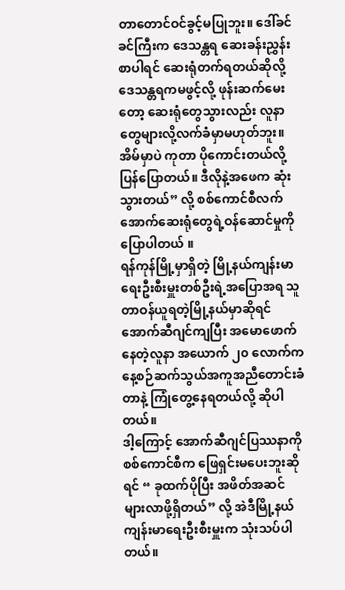တာတောင်ဝင်ခွင့်မပြုဘူး။ ဒေါ်ခင်ခင်ကြီးက ဒေသန္တရ ဆေးခန်းညွှန်းစာပါရင် ဆေးရုံတက်ရတယ်ဆိုလို့ ဒေသန္တရကမဖွင့်လို့ ဖုန်းဆက်မေးတော့ ဆေးရုံတွေသွားလည်း လူနာတွေများလို့လက်ခံမှာမဟုတ်ဘူး။ အိမ်မှာပဲ ကုတာ ပိုကောင်းတယ်လို့ပြန်ပြောတယ်။ ဒီလိုနဲ့အဖေက ဆုံးသွားတယ်” လို့ စစ်ကောင်စီလက်အောက်ဆေးရုံတွေရဲ့ဝန်ဆောင်မှုကိုပြောပါတယ် ။
ရန်ကုန်မြို့မှာရှိတဲ့ မြို့နယ်ကျန်းမာရေးဦးစီးမှူးတစ်ဦးရဲ့အပြောအရ သူတာဝန်ယူရတဲ့မြို့နယ်မှာဆိုရင် အောက်ဆီဂျင်ကျပြီး အမောဖောက်နေတဲ့လူနာ အယောက် ၂၀ လောက်က နေ့စဉ်ဆက်သွယ်အကူအညီတောင်းခံတာနဲ့ ကြုံတွေ့နေရတယ်လို့ ဆိုပါတယ်။
ဒါ့ကြောင့် အောက်ဆီဂျင်ပြဿနာကို စစ်ကောင်စီက ဖြေရှင်းမပေးဘူးဆိုရင် “ ခုထက်ပိုပြီး အဖိတ်အဆင်များလာဖို့ရှိတယ်” လို့ အဲဒီမြို့နယ်ကျန်းမာရေးဦးစီးမှူးက သုံးသပ်ပါတယ်။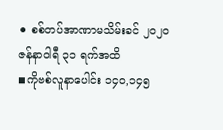⚫ စစ်တပ်အာဏာမသိမ်းခင် ၂၀၂၀ ဇန်နာဝါရီ ၃၁ ရက်အထိ
◾ကိုဗစ်လူနာပေါင်း ၁၄၀,၁၄၅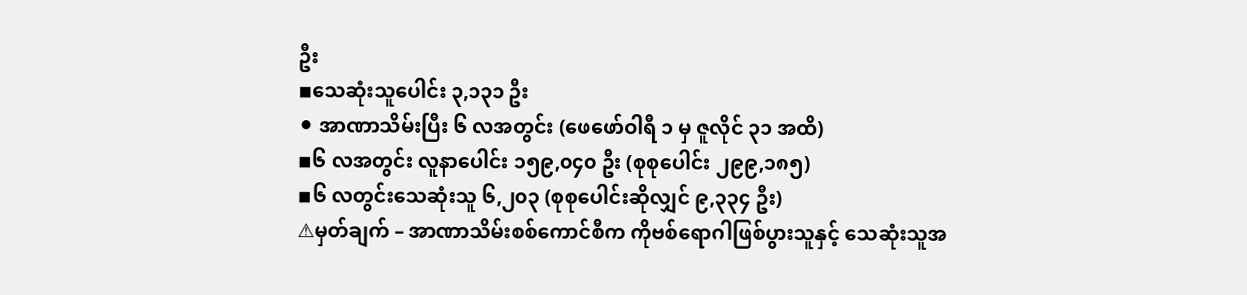ဦး
◾သေဆုံးသူပေါင်း ၃,၁၃၁ ဦး
⚫ အာဏာသိမ်းပြီး ၆ လအတွင်း (ဖေဖော်ဝါရီ ၁ မှ ဇူလိုင် ၃၁ အထိ)
◾၆ လအတွင်း လူနာပေါင်း ၁၅၉,၀၄၀ ဦး (စုစုပေါင်း ၂၉၉,၁၈၅)
◾၆ လတွင်းသေဆုံးသူ ၆,၂၀၃ (စုစုပေါင်းဆိုလျှင် ၉,၃၃၄ ဦး)
⚠မှတ်ချက် – အာဏာသိမ်းစစ်ကောင်စီက ကိုဗစ်ရောဂါဖြစ်ပွားသူနှင့် သေဆုံးသူအ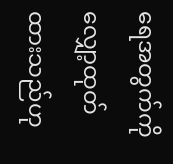ရေအတွက်ကို လျှော့ထုတ်ထားသည်ဟု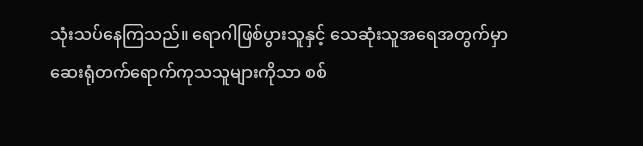သုံးသပ်နေကြသည်။ ရောဂါဖြစ်ပွားသူနှင့် သေဆုံးသူအရေအတွက်မှာ ဆေးရုံတက်ရောက်ကုသသူများကိုသာ စစ်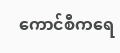ကောင်စီကရေ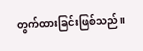တွက်ထားခြင်းဖြစ်သည်။